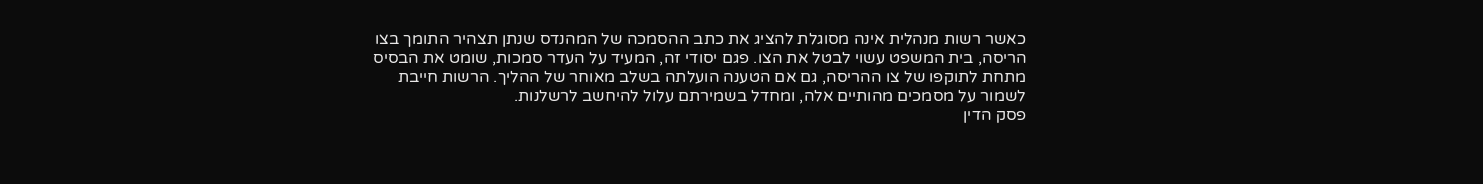כאשר רשות מנהלית אינה מסוגלת להציג את כתב ההסמכה של המהנדס שנתן תצהיר התומך בצו הריסה, בית המשפט עשוי לבטל את הצו. פגם יסודי זה, המעיד על העדר סמכות, שומט את הבסיס מתחת לתוקפו של צו ההריסה, גם אם הטענה הועלתה בשלב מאוחר של ההליך. הרשות חייבת לשמור על מסמכים מהותיים אלה, ומחדל בשמירתם עלול להיחשב לרשלנות.
פסק הדין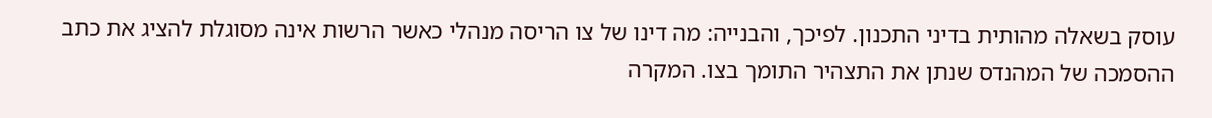עוסק בשאלה מהותית בדיני התכנון. לפיכך, והבנייה: מה דינו של צו הריסה מנהלי כאשר הרשות אינה מסוגלת להציג את כתב ההסמכה של המהנדס שנתן את התצהיר התומך בצו. המקרה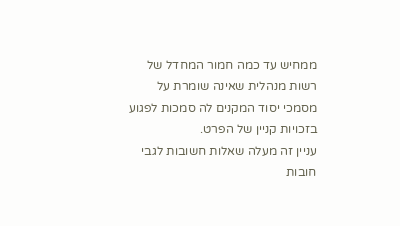ממחיש עד כמה חמור המחדל של רשות מנהלית שאינה שומרת על מסמכי יסוד המקנים לה סמכות לפגוע בזכויות קניין של הפרט.
עניין זה מעלה שאלות חשובות לגבי חובות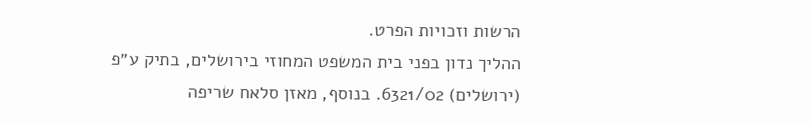הרשות וזכויות הפרט.
ההליך נדון בפני בית המשפט המחוזי בירושלים, בתיק ע״פ (ירושלים) 6321/02. בנוסף, מאזן סלאח שריפה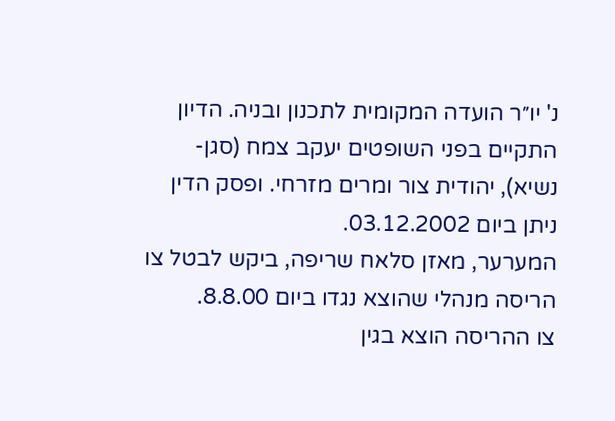נ' יו״ר הועדה המקומית לתכנון ובניה. הדיון התקיים בפני השופטים יעקב צמח (סגן-נשיא), יהודית צור ומרים מזרחי. ופסק הדין ניתן ביום 03.12.2002.
המערער, מאזן סלאח שריפה, ביקש לבטל צו הריסה מנהלי שהוצא נגדו ביום 8.8.00.
צו ההריסה הוצא בגין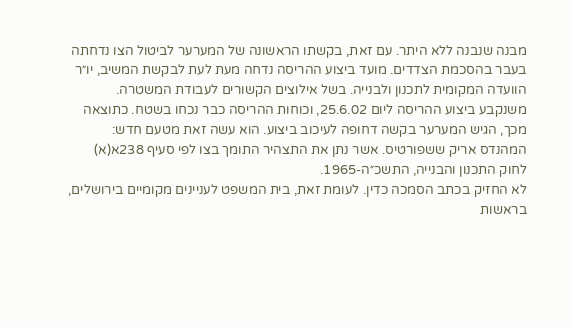מבנה שנבנה ללא היתר. עם זאת, בקשתו הראשונה של המערער לביטול הצו נדחתה בעבר בהסכמת הצדדים. מועד ביצוע ההריסה נדחה מעת לעת לבקשת המשיב, יו״ר הוועדה המקומית לתכנון ולבנייה. בשל אילוצים הקשורים לעבודת המשטרה.
משנקבע ביצוע ההריסה ליום 25.6.02, וכוחות ההריסה כבר נכחו בשטח. כתוצאה מכך, הגיש המערער בקשה דחופה לעיכוב ביצוע. הוא עשה זאת מטעם חדש: המהנדס אריק ששפורטיס. אשר נתן את התצהיר התומך בצו לפי סעיף 238א(א) לחוק התכנון והבנייה, התשכ״ה-1965.
לא החזיק בכתב הסמכה כדין. לעומת זאת, בית המשפט לעניינים מקומיים בירושלים, בראשות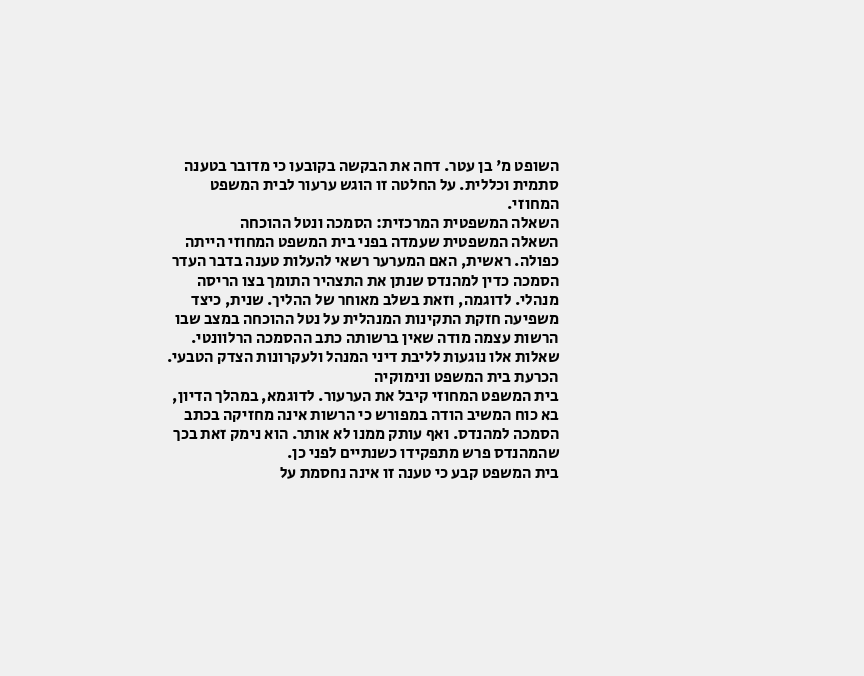השופט מ' בן עטר. דחה את הבקשה בקובעו כי מדובר בטענה סתמית וכללית. על החלטה זו הוגש ערעור לבית המשפט המחוזי.
השאלה המשפטית המרכזית: הסמכה ונטל ההוכחה
השאלה המשפטית שעמדה בפני בית המשפט המחוזי הייתה כפולה. ראשית, האם המערער רשאי להעלות טענה בדבר העדר הסמכה כדין למהנדס שנתן את התצהיר התומך בצו הריסה מנהלי. לדוגמה, וזאת בשלב מאוחר של ההליך. שנית, כיצד משפיעה חזקת התקינות המנהלית על נטל ההוכחה במצב שבו הרשות עצמה מודה שאין ברשותה כתב ההסמכה הרלוונטי.
שאלות אלו נוגעות לליבת דיני המנהל ולעקרונות הצדק הטבעי.
הכרעת בית המשפט ונימוקיה
בית המשפט המחוזי קיבל את הערעור. לדוגמא, במהלך הדיון, בא כוח המשיב הודה במפורש כי הרשות אינה מחזיקה בכתב הסמכה למהנדס. ואף עותק ממנו לא אותר. הוא נימק זאת בכך שהמהנדס פרש מתפקידו כשנתיים לפני כן.
בית המשפט קבע כי טענה זו אינה נחסמת על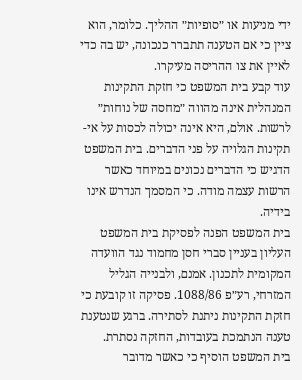ידי מניעות או ״סופיות״ ההליך. כלומר, הוא ציין כי אם הטענה תתברר כנכונה, יש בה כדי לאיין את צו ההריסה מעיקרו.
עוד קבע בית המשפט כי חזקת התקינות המנהלית אינה מהווה ״מחסה של נוחות״ לרשות. אולם, היא אינה יכולה לכסות על אי-תקינות הגלויה על פני הדברים. בית המשפט הדגיש כי הדברים נכונים במיוחד כאשר הרשות עצמה מודה. כי המסמך הנדרש אינו בידיה.
בית המשפט הפנה לפסיקת בית המשפט העליון בעניין סברי חסן מחמוד נגד הוועדה המקומית לתכנון. אמנם, ולבנייה הגליל המזרחי, רע״פ 1088/86. פסיקה זו קובעת כי חזקת התקינות ניתנת לסתירה. ברגע שנטענת טענה הנתמכת בעובדות, החזקה נסתרת.
בית המשפט הוסיף כי כאשר מדובר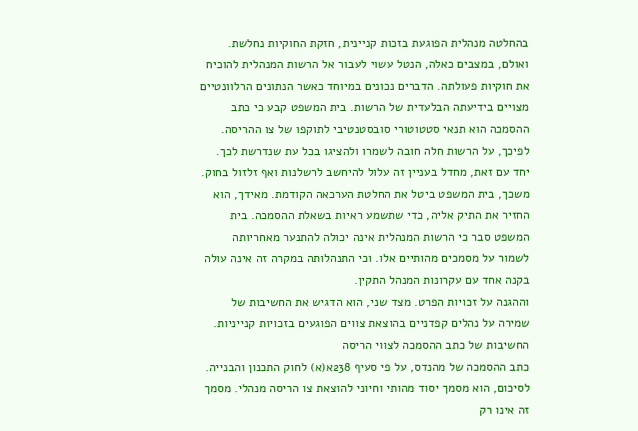בהחלטה מנהלית הפוגעת בזכות קניינית, חזקת החוקיות נחלשת. ואולם, במצבים כאלה, הנטל עשוי לעבור אל הרשות המנהלית להוכיח את חוקיות פעולתה. הדברים נכונים במיוחד כאשר הנתונים הרלוונטיים מצויים בידיעתה הבלעדית של הרשות. בית המשפט קבע כי כתב ההסמכה הוא תנאי סטטוטורי סובסטנטיבי לתוקפו של צו ההריסה.
לפיכך, על הרשות חלה חובה לשמרו ולהציגו בכל עת שנדרשת לכך. יחד עם זאת, מחדל בעניין זה עלול להיחשב לרשלנות ואף זלזול בחוק.
משכך, בית המשפט ביטל את החלטת הערכאה הקודמת. מאידך, הוא החזיר את התיק אליה, כדי שתשמע ראיות בשאלת ההסמכה. בית המשפט סבר כי הרשות המנהלית אינה יכולה להתנער מאחריותה לשמור על מסמכים מהותיים אלו. וכי התנהלותה במקרה זה אינה עולה בקנה אחד עם עקרונות המנהל התקין.
וההגנה על זכויות הפרט. מצד שני, הוא הדגיש את החשיבות של שמירה על נהלים קפדניים בהוצאת צווים הפוגעים בזכויות קנייניות.
החשיבות של כתב ההסמכה לצווי הריסה
כתב ההסמכה של מהנדס, על פי סעיף 238א(א) לחוק התכנון והבנייה. לסיכום, הוא מסמך יסוד מהותי וחיוני להוצאת צו הריסה מנהלי. מסמך זה אינו רק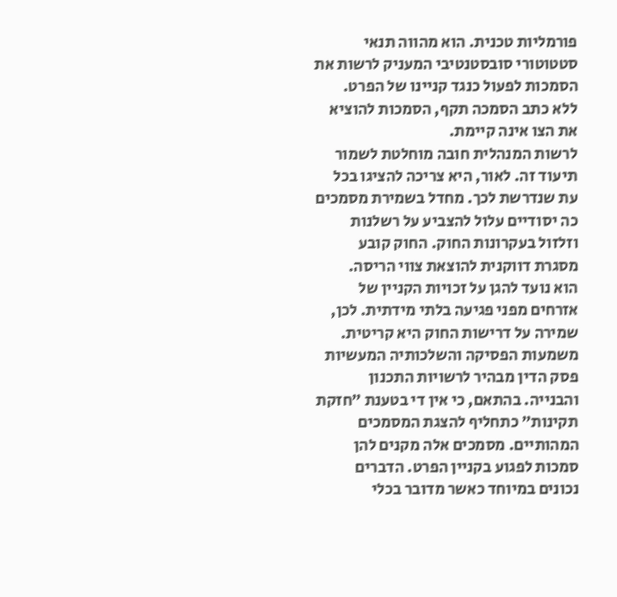פורמליות טכנית. הוא מהווה תנאי סטטוטורי סובסטנטיבי המעניק לרשות את הסמכות לפעול כנגד קניינו של הפרט.
ללא כתב הסמכה תקף, הסמכות להוציא את הצו אינה קיימת.
לרשות המנהלית חובה מוחלטת לשמור תיעוד זה. לאור, היא צריכה להציגו בכל עת שנדרשת לכך. מחדל בשמירת מסמכים כה יסודיים עלול להצביע על רשלנות וזלזול בעקרונות החוק. החוק קובע מסגרת דווקנית להוצאת צווי הריסה.
הוא נועד להגן על זכויות הקניין של אזרחים מפני פגיעה בלתי מידתית. לכן, שמירה על דרישות החוק היא קריטית.
משמעות הפסיקה והשלכותיה המעשיות
פסק הדין מבהיר לרשויות התכנון והבנייה. בהתאם, כי אין די בטענת ״חזקת תקינות״ כתחליף להצגת המסמכים המהותיים. מסמכים אלה מקנים להן סמכות לפגוע בקניין הפרט. הדברים נכונים במיוחד כאשר מדובר בכלי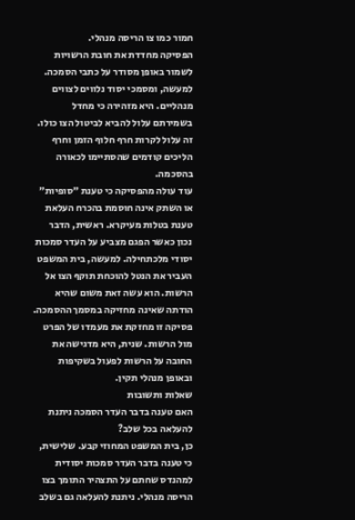חמור כמו צו הריסה מנהלי.
הפסיקה מחדדת את חובת הרשויות לשמור באופן מסודר על כתבי הסמכה. למעשה, ומסמכי יסוד נלווים לצווים מנהליים. היא מזהירה כי מחדל בשמירתם עלול להביא לביטול הצו כולו. זה עלול לקרות חרף חלוף הזמן וחרף הליכים קודמים שהסתיימו לכאורה בהסכמה.
עוד עולה מהפסיקה כי טענת ״סופיות״ או השתק אינה חוסמת בהכרח העלאת טענת בטלות מעיקרא. ראשית, הדבר נכון כאשר הפגם מצביע על העדר סמכות יסודי מלכתחילה. למעשה, בית המשפט העביר את הנטל להוכחת תוקף הצו אל הרשות. הוא עשה זאת משום שהיא הודתה שאינה מחזיקה במסמך ההסמכה.
פסיקה זו מחזקת את מעמדו של הפרט מול הרשות. שנית, היא מדגישה את החובה על הרשות לפעול בשקיפות ובאופן מנהלי תקין.
שאלות ותשובות
האם טענה בדבר העדר הסמכה ניתנת להעלאה בכל שלב?
כן, בית המשפט המחוזי קבע. שלישית, כי טענה בדבר העדר סמכות יסודית למהנדס שחתם על התצהיר התומך בצו הריסה מנהלי. ניתנת להעלאה גם בשלב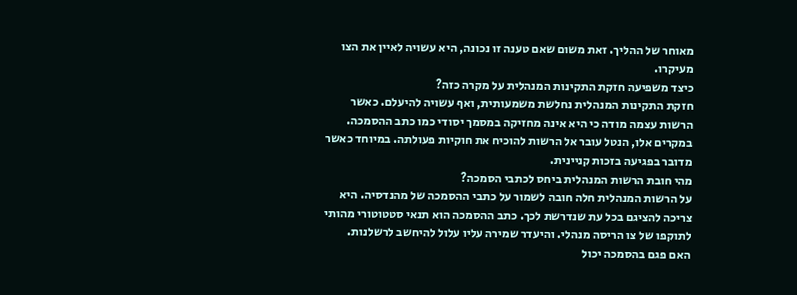מאוחר של ההליך. זאת משום שאם טענה זו נכונה, היא עשויה לאיין את הצו מעיקרו.
כיצד משפיעה חזקת התקינות המנהלית על מקרה כזה?
חזקת התקינות המנהלית נחלשת משמעותית, ואף עשויה להיעלם. כאשר הרשות עצמה מודה כי היא אינה מחזיקה במסמך יסודי כמו כתב ההסמכה. במקרים אלו, הנטל עובר אל הרשות להוכיח את חוקיות פעולתה. במיוחד כאשר מדובר בפגיעה בזכות קניינית.
מהי חובת הרשות המנהלית ביחס לכתבי הסמכה?
על הרשות המנהלית חלה חובה לשמור על כתבי ההסמכה של מהנדסיה. היא צריכה להציגם בכל עת שנדרשת לכך. כתב ההסמכה הוא תנאי סטטוטורי מהותי לתוקפו של צו הריסה מנהלי. והיעדר שמירה עליו עלול להיחשב לרשלנות.
האם פגם בהסמכה יכול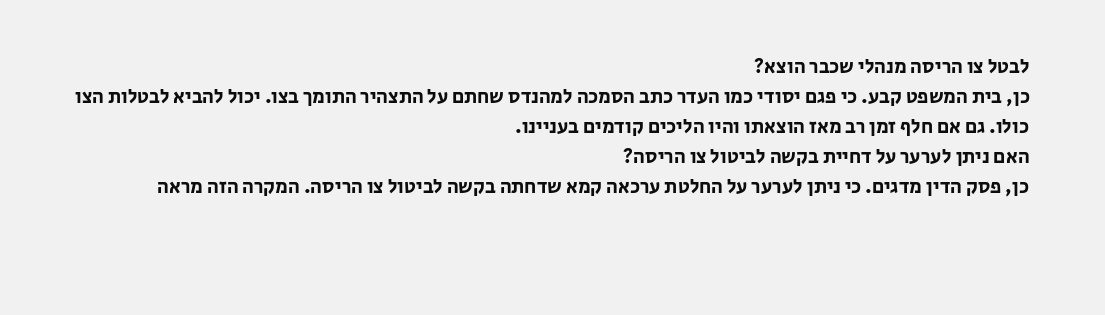לבטל צו הריסה מנהלי שכבר הוצא?
כן, בית המשפט קבע. כי פגם יסודי כמו העדר כתב הסמכה למהנדס שחתם על התצהיר התומך בצו. יכול להביא לבטלות הצו כולו. גם אם חלף זמן רב מאז הוצאתו והיו הליכים קודמים בעניינו.
האם ניתן לערער על דחיית בקשה לביטול צו הריסה?
כן, פסק הדין מדגים. כי ניתן לערער על החלטת ערכאה קמא שדחתה בקשה לביטול צו הריסה. המקרה הזה מראה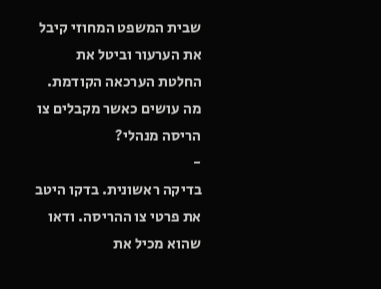שבית המשפט המחוזי קיבל את הערעור וביטל את החלטת הערכאה הקודמת.
מה עושים כאשר מקבלים צו הריסה מנהלי?
-
בדיקה ראשונית. בדקו היטב את פרטי צו ההריסה. ודאו שהוא מכיל את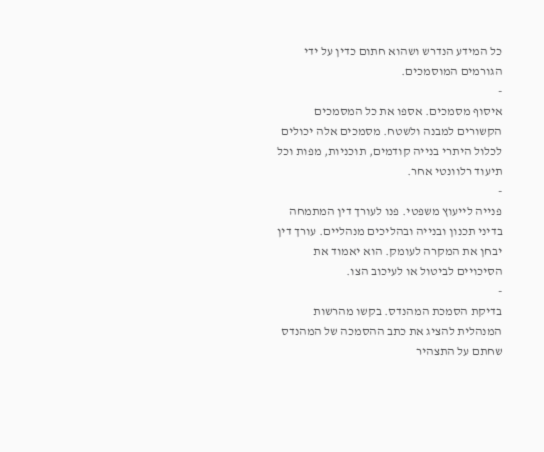כל המידע הנדרש ושהוא חתום כדין על ידי הגורמים המוסמכים.
-
איסוף מסמכים. אספו את כל המסמכים הקשורים למבנה ולשטח. מסמכים אלה יכולים לכלול היתרי בנייה קודמים, תוכניות, מפות וכל תיעוד רלוונטי אחר.
-
פנייה לייעוץ משפטי. פנו לעורך דין המתמחה בדיני תכנון ובנייה ובהליכים מנהליים. עורך דין יבחן את המקרה לעומק. הוא יאמוד את הסיכויים לביטול או לעיכוב הצו.
-
בדיקת הסמכת המהנדס. בקשו מהרשות המנהלית להציג את כתב ההסמכה של המהנדס שחתם על התצהיר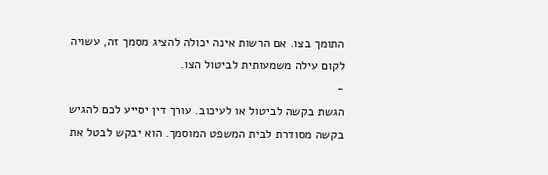התומך בצו. אם הרשות אינה יכולה להציג מסמך זה, עשויה לקום עילה משמעותית לביטול הצו.
-
הגשת בקשה לביטול או לעיכוב. עורך דין יסייע לכם להגיש בקשה מסודרת לבית המשפט המוסמך. הוא יבקש לבטל את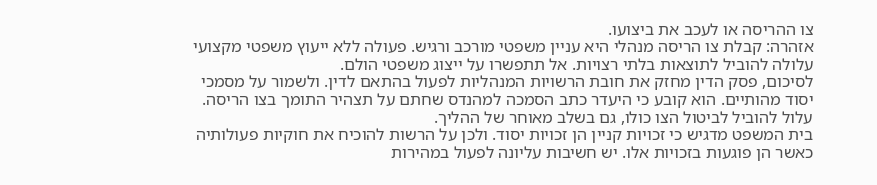צו ההריסה או לעכב את ביצועו.
אזהרה: קבלת צו הריסה מנהלי היא עניין משפטי מורכב ורגיש. פעולה ללא ייעוץ משפטי מקצועי עלולה להוביל לתוצאות בלתי רצויות. אל תתפשרו על ייצוג משפטי הולם.
לסיכום, פסק הדין מחזק את חובת הרשויות המנהליות לפעול בהתאם לדין. ולשמור על מסמכי יסוד מהותיים. הוא קובע כי היעדר כתב הסמכה למהנדס שחתם על תצהיר התומך בצו הריסה. עלול להוביל לביטול הצו כולו, גם בשלב מאוחר של ההליך.
בית המשפט מדגיש כי זכויות קניין הן זכויות יסוד. ולכן על הרשות להוכיח את חוקיות פעולותיה כאשר הן פוגעות בזכויות אלו. יש חשיבות עליונה לפעול במהירות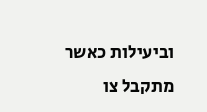וביעילות כאשר מתקבל צו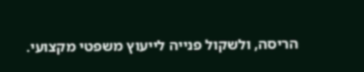הריסה, ולשקול פנייה לייעוץ משפטי מקצועי.